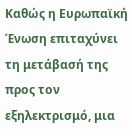Καθώς η Ευρωπαϊκή Ένωση επιταχύνει τη μετάβασή της προς τον εξηλεκτρισμό, μια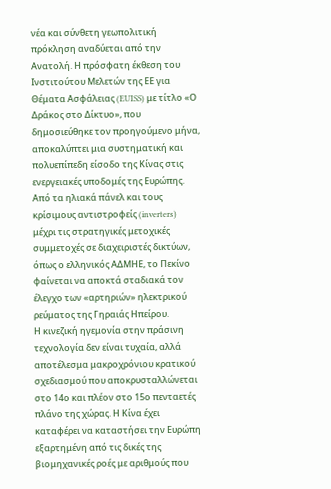νέα και σύνθετη γεωπολιτική πρόκληση αναδύεται από την Ανατολή. Η πρόσφατη έκθεση του Ινστιτούτου Μελετών της ΕΕ για Θέματα Ασφάλειας (EUISS) με τίτλο «Ο Δράκος στο Δίκτυο», που δημοσιεύθηκε τον προηγούμενο μήνα, αποκαλύπτει μια συστηματική και πολυεπίπεδη είσοδο της Κίνας στις ενεργειακές υποδομές της Ευρώπης. Από τα ηλιακά πάνελ και τους κρίσιμους αντιστροφείς (inverters) μέχρι τις στρατηγικές μετοχικές συμμετοχές σε διαχειριστές δικτύων, όπως ο ελληνικός ΑΔΜΗΕ, το Πεκίνο φαίνεται να αποκτά σταδιακά τον έλεγχο των «αρτηριών» ηλεκτρικού ρεύματος της Γηραιάς Ηπείρου.
Η κινεζική ηγεμονία στην πράσινη τεχνολογία δεν είναι τυχαία, αλλά αποτέλεσμα μακροχρόνιου κρατικού σχεδιασμού που αποκρυσταλλώνεται στο 14ο και πλέον στο 15ο πενταετές πλάνο της χώρας. Η Κίνα έχει καταφέρει να καταστήσει την Ευρώπη εξαρτημένη από τις δικές της βιομηχανικές ροές με αριθμούς που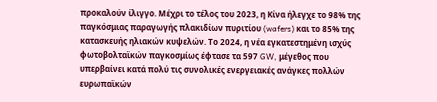προκαλούν ίλιγγο. Μέχρι το τέλος του 2023, η Κίνα ήλεγχε το 98% της παγκόσμιας παραγωγής πλακιδίων πυριτίου (wafers) και το 85% της κατασκευής ηλιακών κυψελών. Το 2024, η νέα εγκατεστημένη ισχύς φωτοβολταϊκών παγκοσμίως έφτασε τα 597 GW, μέγεθος που υπερβαίνει κατά πολύ τις συνολικές ενεργειακές ανάγκες πολλών ευρωπαϊκών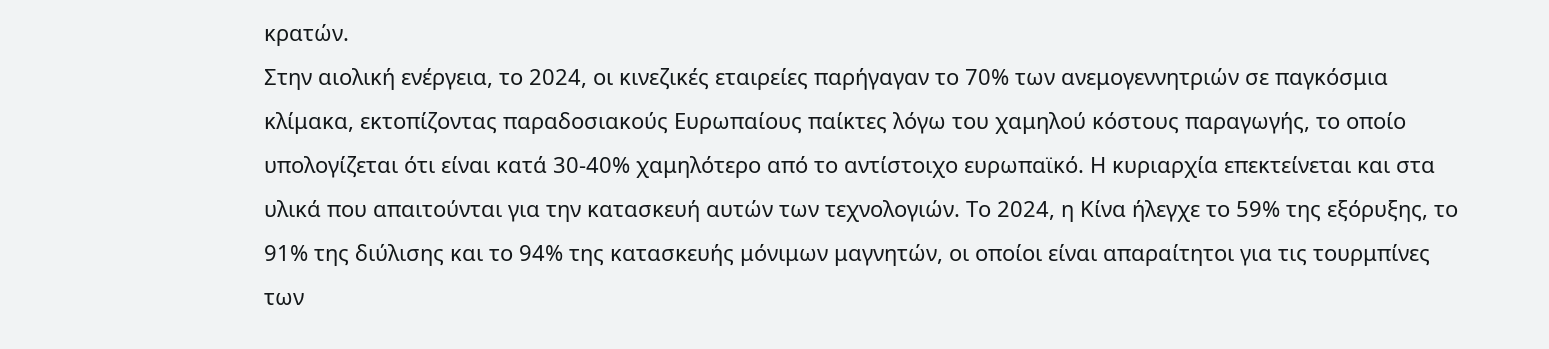κρατών.
Στην αιολική ενέργεια, το 2024, οι κινεζικές εταιρείες παρήγαγαν το 70% των ανεμογεννητριών σε παγκόσμια κλίμακα, εκτοπίζοντας παραδοσιακούς Ευρωπαίους παίκτες λόγω του χαμηλού κόστους παραγωγής, το οποίο υπολογίζεται ότι είναι κατά 30-40% χαμηλότερο από το αντίστοιχο ευρωπαϊκό. Η κυριαρχία επεκτείνεται και στα υλικά που απαιτούνται για την κατασκευή αυτών των τεχνολογιών. Το 2024, η Κίνα ήλεγχε το 59% της εξόρυξης, το 91% της διύλισης και το 94% της κατασκευής μόνιμων μαγνητών, οι οποίοι είναι απαραίτητοι για τις τουρμπίνες των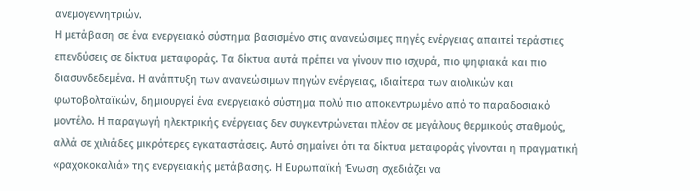ανεμογεννητριών.
Η μετάβαση σε ένα ενεργειακό σύστημα βασισμένο στις ανανεώσιμες πηγές ενέργειας απαιτεί τεράστιες επενδύσεις σε δίκτυα μεταφοράς. Τα δίκτυα αυτά πρέπει να γίνουν πιο ισχυρά, πιο ψηφιακά και πιο διασυνδεδεμένα. Η ανάπτυξη των ανανεώσιμων πηγών ενέργειας, ιδιαίτερα των αιολικών και φωτοβολταϊκών, δημιουργεί ένα ενεργειακό σύστημα πολύ πιο αποκεντρωμένο από το παραδοσιακό μοντέλο. Η παραγωγή ηλεκτρικής ενέργειας δεν συγκεντρώνεται πλέον σε μεγάλους θερμικούς σταθμούς, αλλά σε χιλιάδες μικρότερες εγκαταστάσεις. Αυτό σημαίνει ότι τα δίκτυα μεταφοράς γίνονται η πραγματική «ραχοκοκαλιά» της ενεργειακής μετάβασης. Η Ευρωπαϊκή Ένωση σχεδιάζει να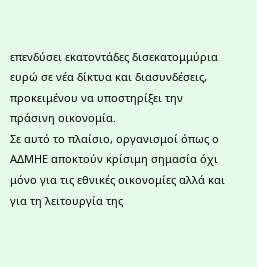επενδύσει εκατοντάδες δισεκατομμύρια ευρώ σε νέα δίκτυα και διασυνδέσεις, προκειμένου να υποστηρίξει την πράσινη οικονομία.
Σε αυτό το πλαίσιο, οργανισμοί όπως ο ΑΔΜΗΕ αποκτούν κρίσιμη σημασία όχι μόνο για τις εθνικές οικονομίες αλλά και για τη λειτουργία της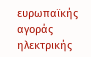ευρωπαϊκής αγοράς ηλεκτρικής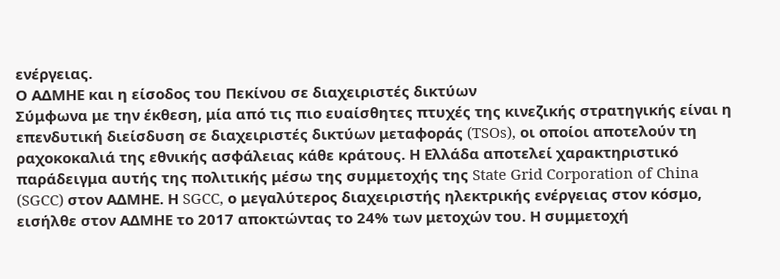ενέργειας.
Ο ΑΔΜΗΕ και η είσοδος του Πεκίνου σε διαχειριστές δικτύων
Σύμφωνα με την έκθεση, μία από τις πιο ευαίσθητες πτυχές της κινεζικής στρατηγικής είναι η επενδυτική διείσδυση σε διαχειριστές δικτύων μεταφοράς (TSOs), οι οποίοι αποτελούν τη ραχοκοκαλιά της εθνικής ασφάλειας κάθε κράτους. Η Ελλάδα αποτελεί χαρακτηριστικό παράδειγμα αυτής της πολιτικής μέσω της συμμετοχής της State Grid Corporation of China (SGCC) στον ΑΔΜΗΕ. Η SGCC, ο μεγαλύτερος διαχειριστής ηλεκτρικής ενέργειας στον κόσμο, εισήλθε στον ΑΔΜΗΕ το 2017 αποκτώντας το 24% των μετοχών του. Η συμμετοχή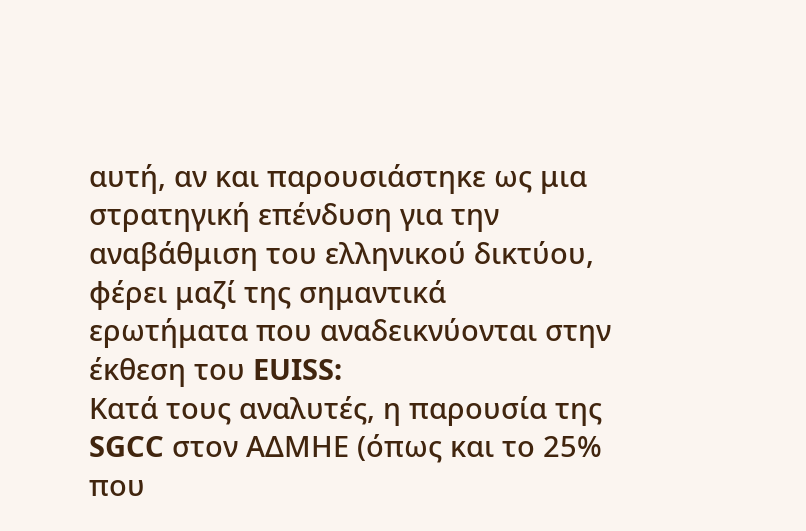αυτή, αν και παρουσιάστηκε ως μια στρατηγική επένδυση για την αναβάθμιση του ελληνικού δικτύου, φέρει μαζί της σημαντικά ερωτήματα που αναδεικνύονται στην έκθεση του EUISS:
Κατά τους αναλυτές, η παρουσία της SGCC στον ΑΔΜΗΕ (όπως και το 25% που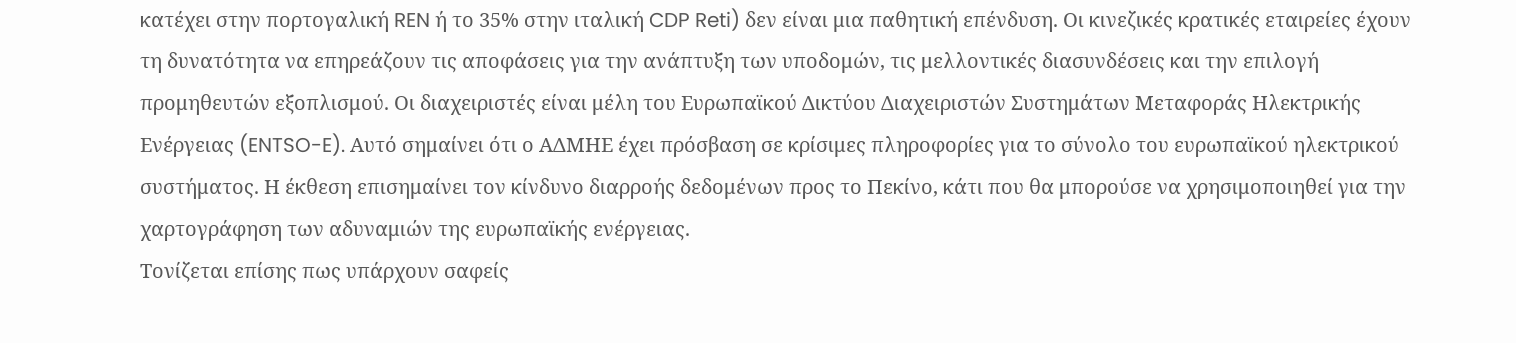κατέχει στην πορτογαλική REN ή το 35% στην ιταλική CDP Reti) δεν είναι μια παθητική επένδυση. Οι κινεζικές κρατικές εταιρείες έχουν τη δυνατότητα να επηρεάζουν τις αποφάσεις για την ανάπτυξη των υποδομών, τις μελλοντικές διασυνδέσεις και την επιλογή προμηθευτών εξοπλισμού. Οι διαχειριστές είναι μέλη του Ευρωπαϊκού Δικτύου Διαχειριστών Συστημάτων Μεταφοράς Ηλεκτρικής Ενέργειας (ENTSO-E). Αυτό σημαίνει ότι ο ΑΔΜΗΕ έχει πρόσβαση σε κρίσιμες πληροφορίες για το σύνολο του ευρωπαϊκού ηλεκτρικού συστήματος. Η έκθεση επισημαίνει τον κίνδυνο διαρροής δεδομένων προς το Πεκίνο, κάτι που θα μπορούσε να χρησιμοποιηθεί για την χαρτογράφηση των αδυναμιών της ευρωπαϊκής ενέργειας.
Τονίζεται επίσης πως υπάρχουν σαφείς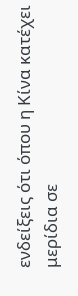ενδείξεις ότι όπου η Κίνα κατέχει μερίδια σε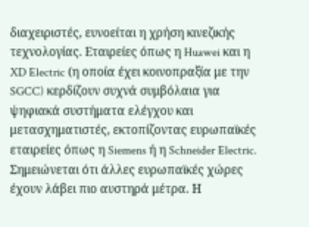διαχειριστές, ευνοείται η χρήση κινεζικής τεχνολογίας. Εταιρείες όπως η Huawei και η XD Electric (η οποία έχει κοινοπραξία με την SGCC) κερδίζουν συχνά συμβόλαια για ψηφιακά συστήματα ελέγχου και μετασχηματιστές, εκτοπίζοντας ευρωπαϊκές εταιρείες όπως η Siemens ή η Schneider Electric. Σημειώνεται ότι άλλες ευρωπαϊκές χώρες έχουν λάβει πιο αυστηρά μέτρα. Η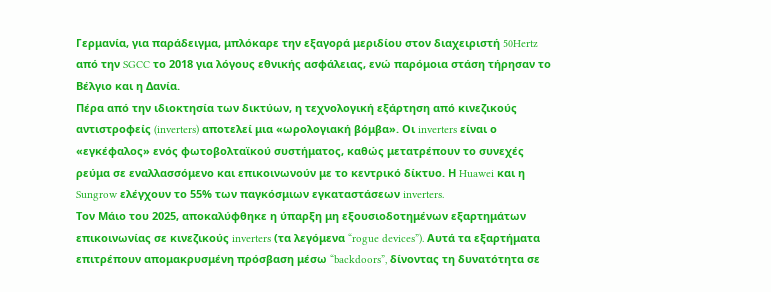Γερμανία, για παράδειγμα, μπλόκαρε την εξαγορά μεριδίου στον διαχειριστή 50Hertz από την SGCC το 2018 για λόγους εθνικής ασφάλειας, ενώ παρόμοια στάση τήρησαν το Βέλγιο και η Δανία.
Πέρα από την ιδιοκτησία των δικτύων, η τεχνολογική εξάρτηση από κινεζικούς αντιστροφείς (inverters) αποτελεί μια «ωρολογιακή βόμβα». Οι inverters είναι ο «εγκέφαλος» ενός φωτοβολταϊκού συστήματος, καθώς μετατρέπουν το συνεχές ρεύμα σε εναλλασσόμενο και επικοινωνούν με το κεντρικό δίκτυο. Η Huawei και η Sungrow ελέγχουν το 55% των παγκόσμιων εγκαταστάσεων inverters.
Τον Μάιο του 2025, αποκαλύφθηκε η ύπαρξη μη εξουσιοδοτημένων εξαρτημάτων επικοινωνίας σε κινεζικούς inverters (τα λεγόμενα “rogue devices”). Αυτά τα εξαρτήματα επιτρέπουν απομακρυσμένη πρόσβαση μέσω “backdoors”, δίνοντας τη δυνατότητα σε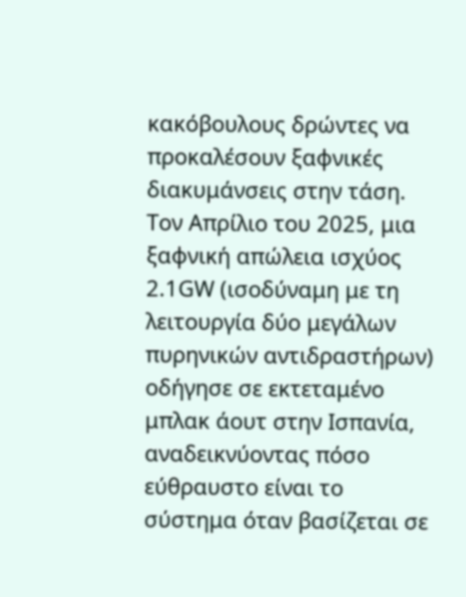κακόβουλους δρώντες να προκαλέσουν ξαφνικές διακυμάνσεις στην τάση. Τον Απρίλιο του 2025, μια ξαφνική απώλεια ισχύος 2.1GW (ισοδύναμη με τη λειτουργία δύο μεγάλων πυρηνικών αντιδραστήρων) οδήγησε σε εκτεταμένο μπλακ άουτ στην Ισπανία, αναδεικνύοντας πόσο εύθραυστο είναι το σύστημα όταν βασίζεται σε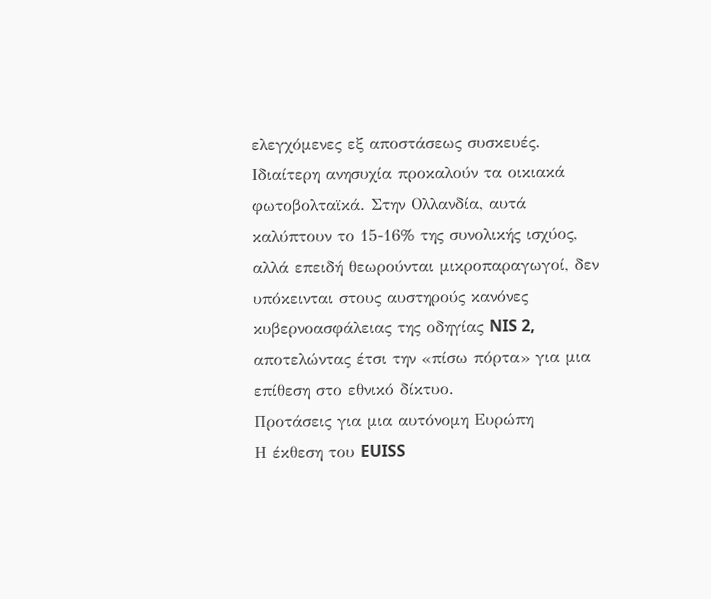ελεγχόμενες εξ αποστάσεως συσκευές. Ιδιαίτερη ανησυχία προκαλούν τα οικιακά φωτοβολταϊκά. Στην Ολλανδία, αυτά καλύπτουν το 15-16% της συνολικής ισχύος, αλλά επειδή θεωρούνται μικροπαραγωγοί, δεν υπόκεινται στους αυστηρούς κανόνες κυβερνοασφάλειας της οδηγίας NIS 2, αποτελώντας έτσι την «πίσω πόρτα» για μια επίθεση στο εθνικό δίκτυο.
Προτάσεις για μια αυτόνομη Ευρώπη
Η έκθεση του EUISS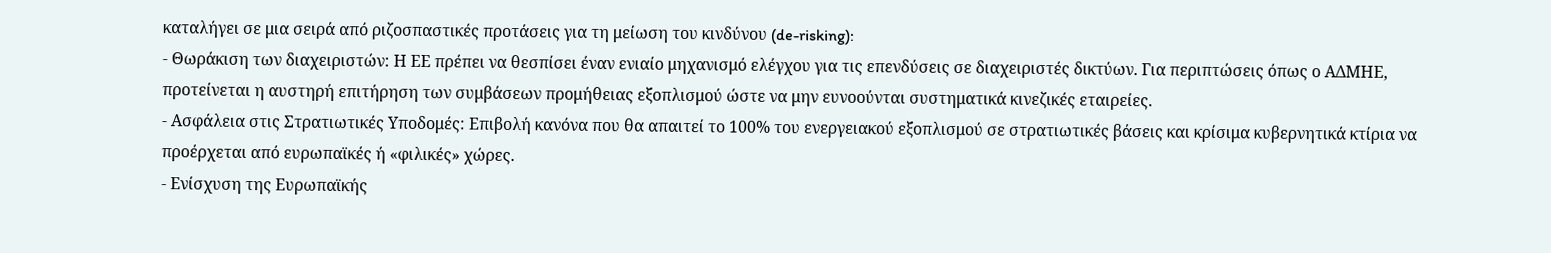καταλήγει σε μια σειρά από ριζοσπαστικές προτάσεις για τη μείωση του κινδύνου (de-risking):
- Θωράκιση των διαχειριστών: Η ΕΕ πρέπει να θεσπίσει έναν ενιαίο μηχανισμό ελέγχου για τις επενδύσεις σε διαχειριστές δικτύων. Για περιπτώσεις όπως ο ΑΔΜΗΕ, προτείνεται η αυστηρή επιτήρηση των συμβάσεων προμήθειας εξοπλισμού ώστε να μην ευνοούνται συστηματικά κινεζικές εταιρείες.
- Ασφάλεια στις Στρατιωτικές Υποδομές: Επιβολή κανόνα που θα απαιτεί το 100% του ενεργειακού εξοπλισμού σε στρατιωτικές βάσεις και κρίσιμα κυβερνητικά κτίρια να προέρχεται από ευρωπαϊκές ή «φιλικές» χώρες.
- Ενίσχυση της Ευρωπαϊκής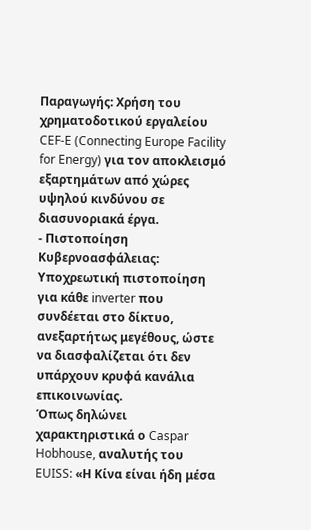Παραγωγής: Χρήση του χρηματοδοτικού εργαλείου CEF-E (Connecting Europe Facility for Energy) για τον αποκλεισμό εξαρτημάτων από χώρες υψηλού κινδύνου σε διασυνοριακά έργα.
- Πιστοποίηση Κυβερνοασφάλειας: Υποχρεωτική πιστοποίηση για κάθε inverter που συνδέεται στο δίκτυο, ανεξαρτήτως μεγέθους, ώστε να διασφαλίζεται ότι δεν υπάρχουν κρυφά κανάλια επικοινωνίας.
Όπως δηλώνει χαρακτηριστικά ο Caspar Hobhouse, αναλυτής του EUISS: «Η Κίνα είναι ήδη μέσα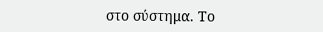στο σύστημα. Το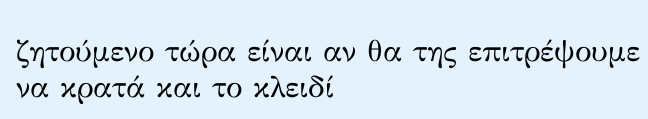ζητούμενο τώρα είναι αν θα της επιτρέψουμε να κρατά και το κλειδί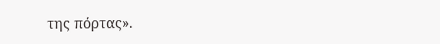της πόρτας».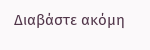Διαβάστε ακόμη